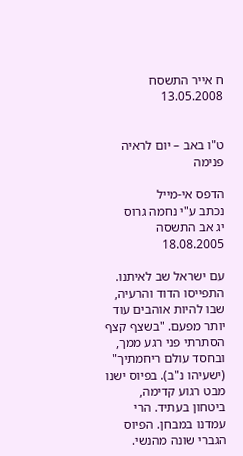ח אייר התשסח 13.05.2008


ט"ו באב – יום לראיה פנימה

הדפס אי-מייל
נכתב ע"י נחמה גרוס
יג אב התשסה 18.08.2005

עם ישראל שב לאיתנו. התפייסו הדוד והרעיה, שבו להיות אוהבים עוד יותר מפעם. "בשצף קצף הסתרתי פני רגע ממך, ובחסד עולם ריחמתיך" (ישעיהו נ"ב). בפיוס ישנו מבט רגוע קדימה, ביטחון בעתיד. הרי עמדנו במבחן. הפיוס הגברי שונה מהנשי.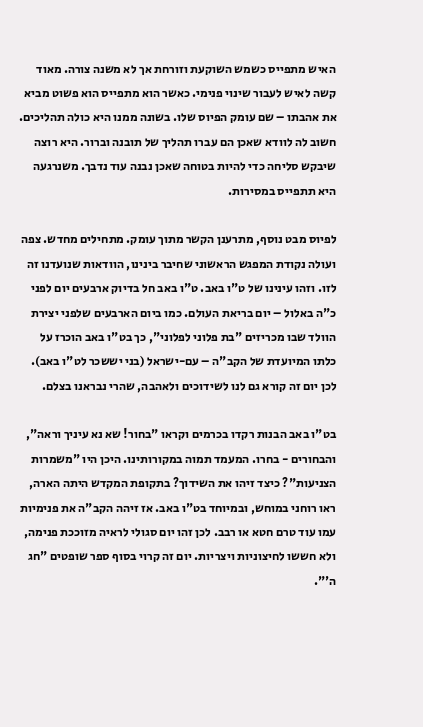האיש מתפייס כשמש השוקעת וזורחת אך לא משנה צורה. מאוד קשה לאיש לעבור שינוי פנימי. כאשר הוא מתפייס הוא פשוט מביא את אהבתו – שם עומק הפיוס שלו. בשונה ממנו היא כולה תהליכים. חשוב לה לוודא שאכן הם עברו תהליך של תובנה וברור. היא רוצה שיבקש סליחה כדי להיות בטוחה שאכן נבנה עוד נדבך. משנרגעה היא תתפייס במסירות.

לפיוס מבט נוסף, מתרענן הקשר מתוך עומק. מתחילים מחדש. צפה ועולה נקודת המפגש הראשוני שחיבר בינינו, הוודאות שנועדנו זה לזו. וזהו עינינו של ט"ו באב. ט"ו באב חל בדיוק ארבעים יום לפני כ"ה באלול – יום בריאת העולם. כמו ביום הארבעים שלפני יצירת הוולד שבו מכריזים "בת פלוני לפלוני", כך בט"ו באב הוכרז על כלתו המיועדת של הקב"ה – עם-ישראל (בני יששכר לט"ו באב). לכן יום זה קורא גם לנו לשידוכים ולאהבה, שהרי נבראנו בצלם.

בט"ו באב הבנות רקדו בכרמים וקראו "בחור! שא נא עיניך וראה", והבחורים - בחרו. המעמד תמוה במקורותינו. היכן היו "משמרות הצניעות"? כיצד זיהו את השידוך? בתקופת המקדש היתה הארה, ראו רוחני במוחש, ובמיוחד בט"ו באב. אז זיהה הקב"ה את פנימיות עמו עוד טרם חטא או רבב. לכן זהו יום סגולי לראיה מזוככת פנימה, ולא חששו לחיצוניות ויצריות. יום זה קרוי בסוף ספר שופטים "חג ה'".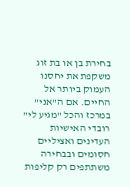בחירת בן או בת זוג משקפת את יחסנו העמוק ביותר אל החיים. אם ה"אני" במרכז והכל "מגיע לי" רובדי האישיות העדינים ואציליים חסומים ובבחירה משתתפים רק קליפות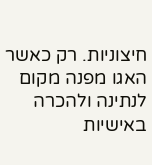חיצוניות. רק כאשר האגו מפנה מקום לנתינה ולהכרה באישיות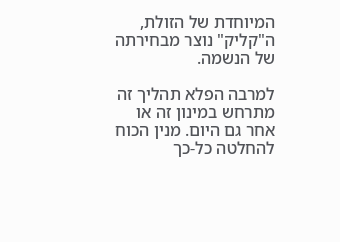המיוחדת של הזולת, ה"קליק" נוצר מבחירתה של הנשמה.

למרבה הפלא תהליך זה מתרחש במינון זה או אחר גם היום. מנין הכוח להחלטה כל-כך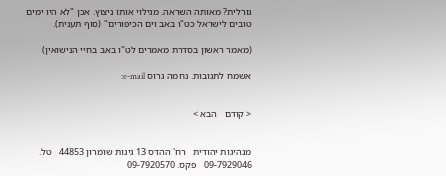גורלית? מאותה השראה. מגילוי אותו ניצוץ. אכן "לא היו ימים טובים לישראל כט"ו באב וים הכיפורים" (סוף תענית).

(מאמר ראשון בסדרת מאמרים לט"ו באב בחיי הנישואין)

אשמח לתגובות. נחמה גרוס e-mail:


< קודם   הבא >


מנהיגות יהודית   רח' ההדס 13 גינות שומרון 44853   טל. 09-7929046   פקס. 09-7920570